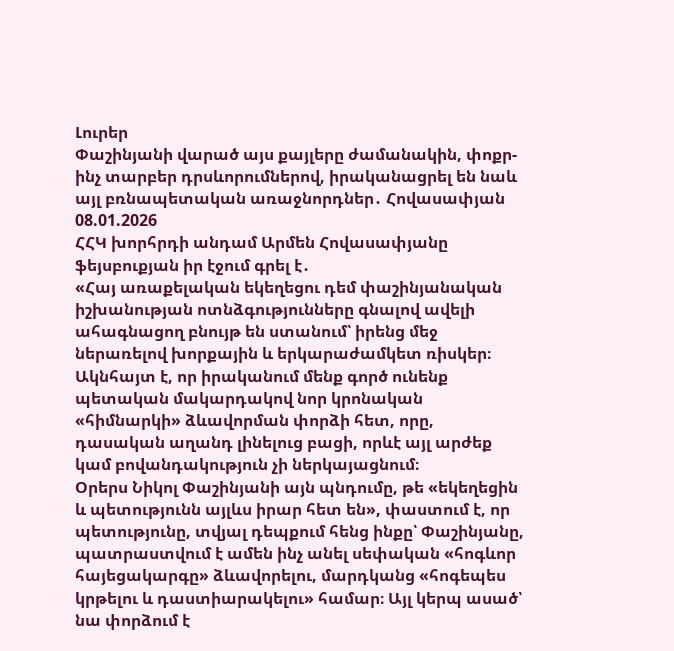Լուրեր
Փաշինյանի վարած այս քայլերը ժամանակին, փոքր-ինչ տարբեր դրսևորումներով, իրականացրել են նաև այլ բռնապետական առաջնորդներ․ Հովասափյան
08.01.2026
ՀՀԿ խորհրդի անդամ Արմեն Հովասափյանը ֆեյսբուքյան իր էջում գրել է․
«Հայ առաքելական եկեղեցու դեմ փաշինյանական իշխանության ոտնձգությունները գնալով ավելի ահագնացող բնույթ են ստանում՝ իրենց մեջ ներառելով խորքային և երկարաժամկետ ռիսկեր։ Ակնհայտ է, որ իրականում մենք գործ ունենք պետական մակարդակով նոր կրոնական «հիմնարկի» ձևավորման փորձի հետ, որը, դասական աղանդ լինելուց բացի, որևէ այլ արժեք կամ բովանդակություն չի ներկայացնում։
Օրերս Նիկոլ Փաշինյանի այն պնդումը, թե «եկեղեցին և պետությունն այլևս իրար հետ են», փաստում է, որ պետությունը, տվյալ դեպքում հենց ինքը՝ Փաշինյանը, պատրաստվում է ամեն ինչ անել սեփական «հոգևոր հայեցակարգը» ձևավորելու, մարդկանց «հոգեպես կրթելու և դաստիարակելու» համար։ Այլ կերպ ասած՝ նա փորձում է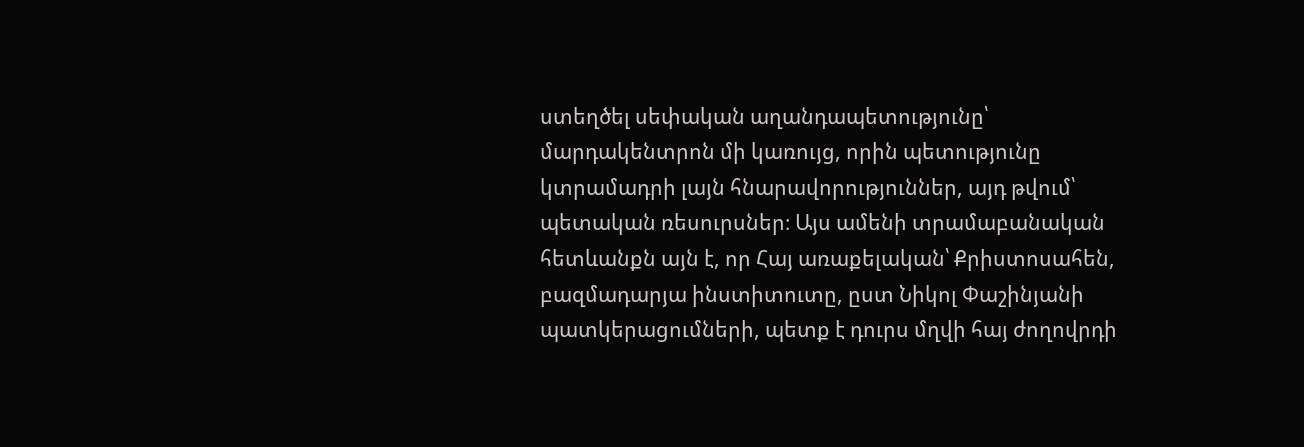ստեղծել սեփական աղանդապետությունը՝ մարդակենտրոն մի կառույց, որին պետությունը կտրամադրի լայն հնարավորություններ, այդ թվում՝ պետական ռեսուրսներ։ Այս ամենի տրամաբանական հետևանքն այն է, որ Հայ առաքելական՝ Քրիստոսահեն, բազմադարյա ինստիտուտը, ըստ Նիկոլ Փաշինյանի պատկերացումների, պետք է դուրս մղվի հայ ժողովրդի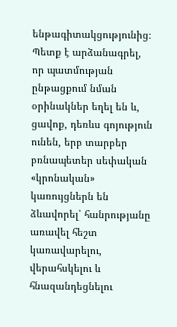ենթագիտակցությունից։
Պետք է արձանագրել, որ պատմության ընթացքում նման օրինակներ եղել են և, ցավոք, դեռևս գոյություն ունեն, երբ տարբեր բռնապետեր սեփական «կրոնական» կառույցներն են ձևավորել՝ հանրությանը առավել հեշտ կառավարելու, վերահսկելու և հնազանդեցնելու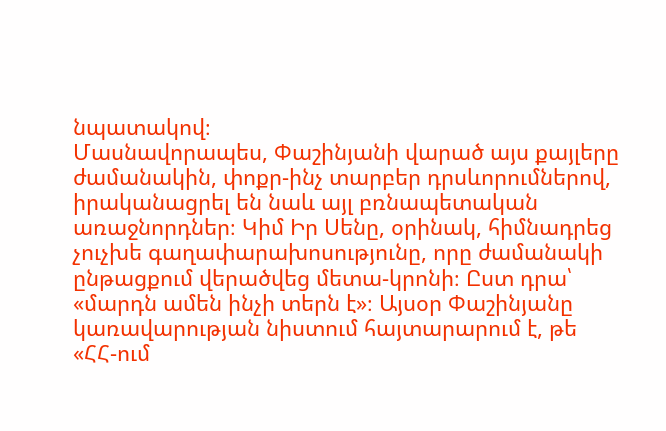նպատակով։
Մասնավորապես, Փաշինյանի վարած այս քայլերը ժամանակին, փոքր-ինչ տարբեր դրսևորումներով, իրականացրել են նաև այլ բռնապետական առաջնորդներ։ Կիմ Իր Սենը, օրինակ, հիմնադրեց չուչխե գաղափարախոսությունը, որը ժամանակի ընթացքում վերածվեց մետա-կրոնի։ Ըստ դրա՝ «մարդն ամեն ինչի տերն է»։ Այսօր Փաշինյանը կառավարության նիստում հայտարարում է, թե «ՀՀ-ում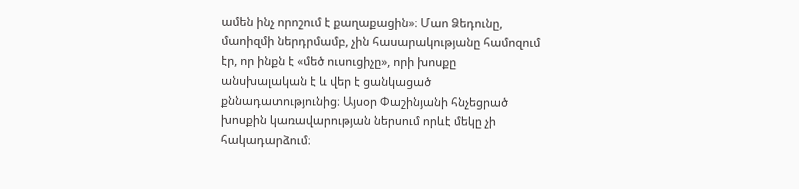ամեն ինչ որոշում է քաղաքացին»։ Մաո Ձեդունը, մաոիզմի ներդրմամբ, չին հասարակությանը համոզում էր, որ ինքն է «մեծ ուսուցիչը», որի խոսքը անսխալական է և վեր է ցանկացած քննադատությունից։ Այսօր Փաշինյանի հնչեցրած խոսքին կառավարության ներսում որևէ մեկը չի հակադարձում։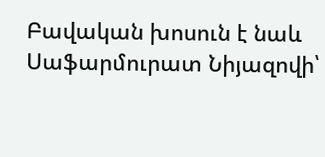Բավական խոսուն է նաև Սաֆարմուրատ Նիյազովի՝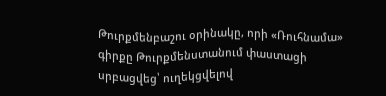Թուրքմենբաշու օրինակը, որի «Ռուհնամա» գիրքը Թուրքմենստանում փաստացի սրբացվեց՝ ուղեկցվելով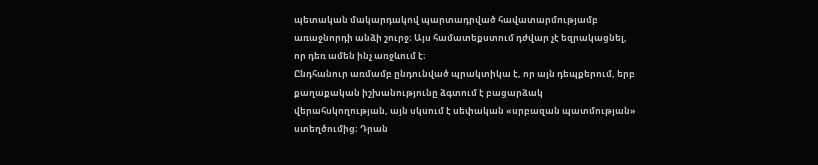պետական մակարդակով պարտադրված հավատարմությամբ առաջնորդի անձի շուրջ։ Այս համատեքստում դժվար չէ եզրակացնել, որ դեռ ամեն ինչ առջևում է։
Ընդհանուր առմամբ ընդունված պրակտիկա է, որ այն դեպքերում, երբ քաղաքական իշխանությունը ձգտում է բացարձակ վերահսկողության, այն սկսում է սեփական «սրբազան պատմության» ստեղծումից։ Դրան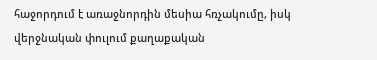հաջորդում է առաջնորդին մեսիա հռչակումը, իսկ վերջնական փուլում քաղաքական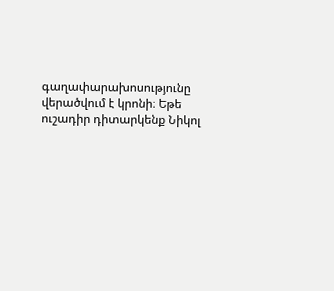գաղափարախոսությունը վերածվում է կրոնի։ Եթե ուշադիր դիտարկենք Նիկոլ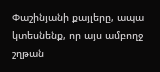Փաշինյանի քայլերը, ապա կտեսնենք, որ այս ամբողջ շղթան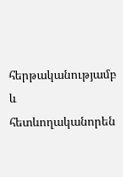հերթականությամբ և հետևողականորեն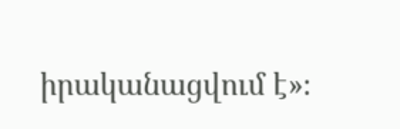իրականացվում է»։